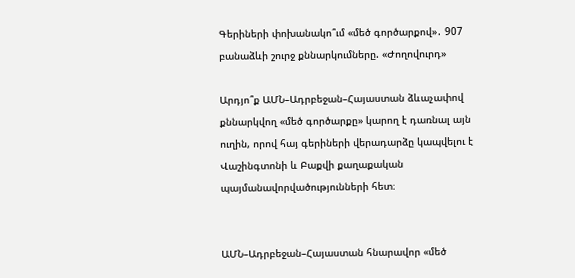Գերիների փոխանակո՞ւմ «մեծ գործարքով»․ 907 բանաձևի շուրջ քննարկումները. «Ժողովուրդ»

Արդյո՞ք ԱՄՆ–Ադրբեջան–Հայաստան ձևաչափով քննարկվող «մեծ գործարքը» կարող է դառնալ այն ուղին, որով հայ գերիների վերադարձը կապվելու է Վաշինգտոնի և Բաքվի քաղաքական պայմանավորվածությունների հետ։


ԱՄՆ–Ադրբեջան–Հայաստան հնարավոր «մեծ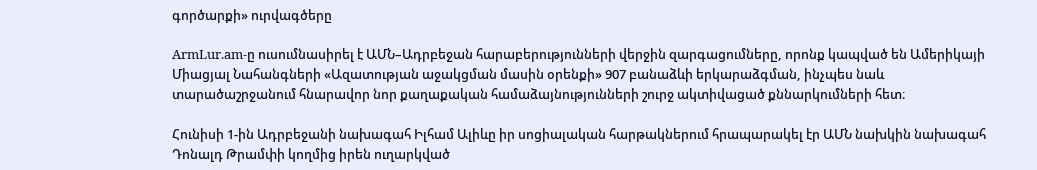գործարքի» ուրվագծերը

ArmLur.am-ը ուսումնասիրել է ԱՄՆ–Ադրբեջան հարաբերությունների վերջին զարգացումները, որոնք կապված են Ամերիկայի Միացյալ Նահանգների «Ազատության աջակցման մասին օրենքի» 907 բանաձևի երկարաձգման, ինչպես նաև տարածաշրջանում հնարավոր նոր քաղաքական համաձայնությունների շուրջ ակտիվացած քննարկումների հետ։

Հունիսի 1-ին Ադրբեջանի նախագահ Իլհամ Ալիևը իր սոցիալական հարթակներում հրապարակել էր ԱՄՆ նախկին նախագահ Դոնալդ Թրամփի կողմից իրեն ուղարկված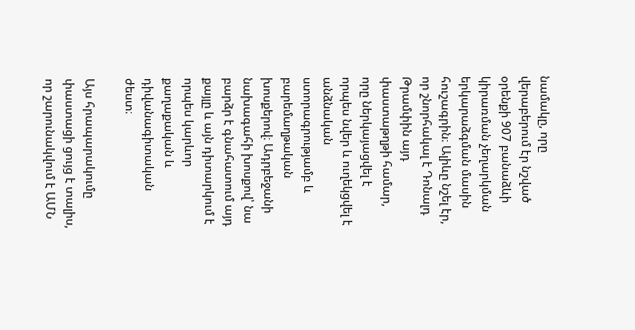նամակը, որը վերաբերում էր նշված օրենքի 907 բանաձևի կիրառման չեղարկման երկարաձգման մասին հուշագրին։ Ալիևը նշել էր, որ շնորհակալ է Դոնալդ Թրամփին այդ փաստաթղթի համար, որը ներկայացվել է որպես նվեր և ուղեկցվել է անձնական ստորագրությամբ և բարեմաղթական խոսքերով։ Ադրբեջանի նախագահի խոսքով՝ նա բարձր է գնահատում այդ քայլը և այն դիտարկում է որպես կարևոր քաղաքական և դիվանագիտական ժեստ։

Այս հրապարակումը փաստացի ցույց է տալիս, որ շարունակվում է ԱՄՆ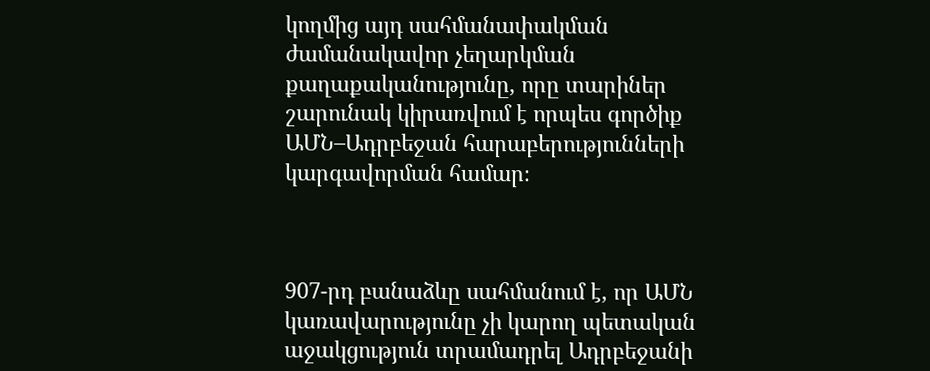կողմից այդ սահմանափակման ժամանակավոր չեղարկման քաղաքականությունը, որը տարիներ շարունակ կիրառվում է որպես գործիք ԱՄՆ–Ադրբեջան հարաբերությունների կարգավորման համար։



907-րդ բանաձևը սահմանում է, որ ԱՄՆ կառավարությունը չի կարող պետական աջակցություն տրամադրել Ադրբեջանի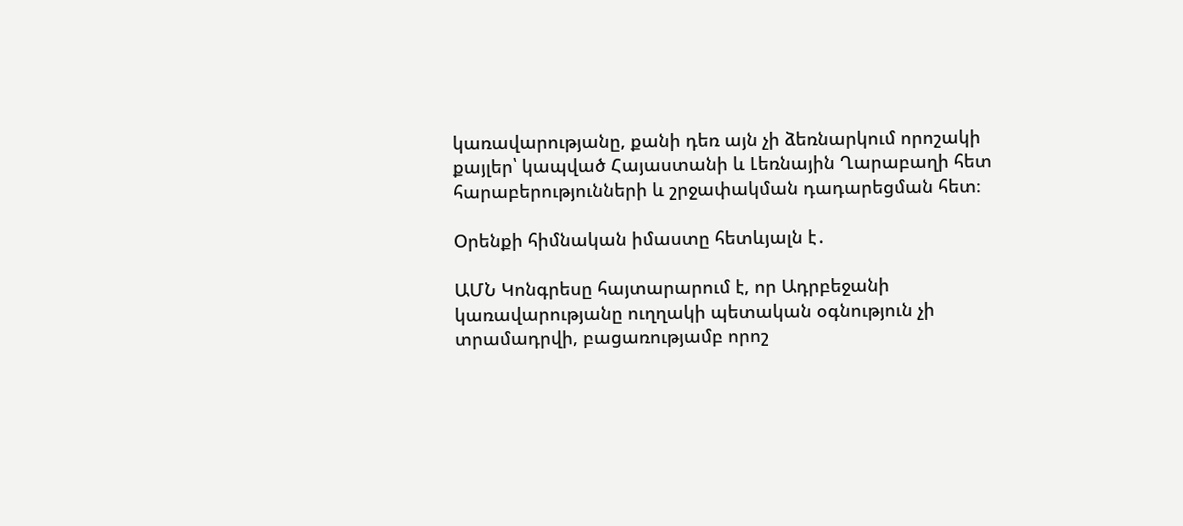կառավարությանը, քանի դեռ այն չի ձեռնարկում որոշակի քայլեր՝ կապված Հայաստանի և Լեռնային Ղարաբաղի հետ հարաբերությունների և շրջափակման դադարեցման հետ։

Օրենքի հիմնական իմաստը հետևյալն է․

ԱՄՆ Կոնգրեսը հայտարարում է, որ Ադրբեջանի կառավարությանը ուղղակի պետական օգնություն չի տրամադրվի, բացառությամբ որոշ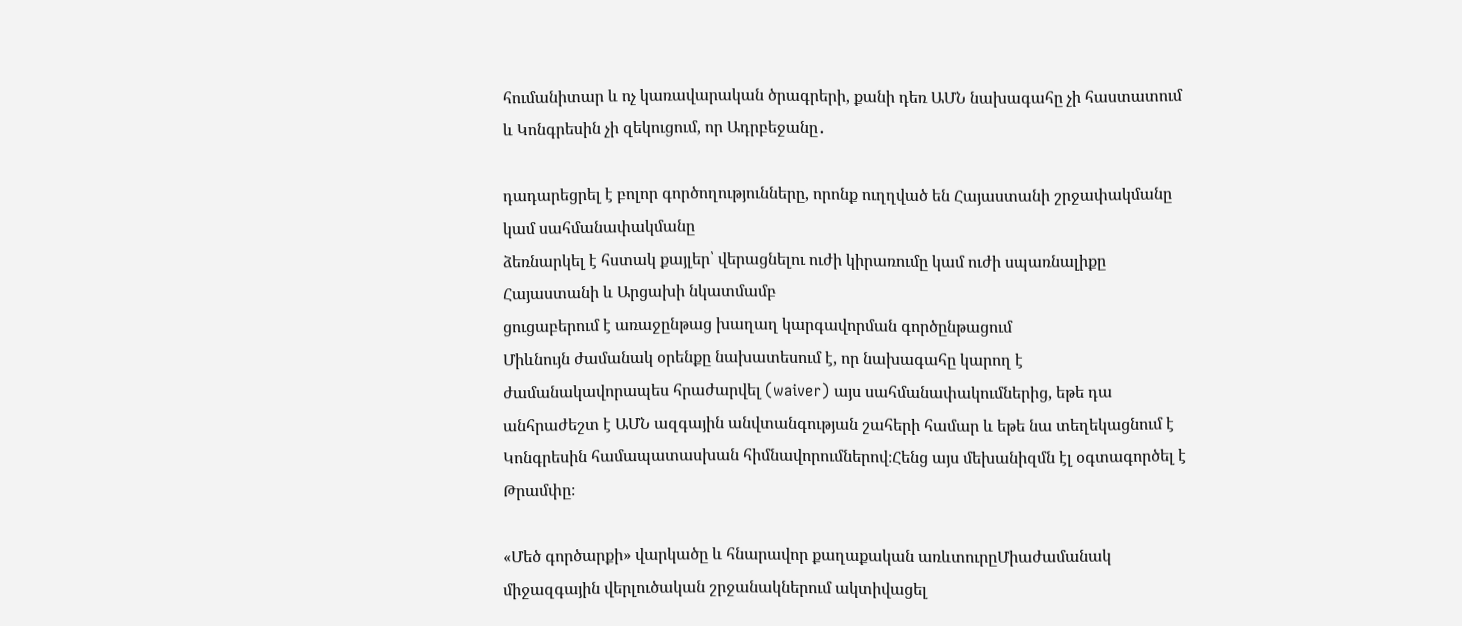հումանիտար և ոչ կառավարական ծրագրերի, քանի դեռ ԱՄՆ նախագահը չի հաստատում և Կոնգրեսին չի զեկուցում, որ Ադրբեջանը․

դադարեցրել է բոլոր գործողությունները, որոնք ուղղված են Հայաստանի շրջափակմանը կամ սահմանափակմանը
ձեռնարկել է հստակ քայլեր՝ վերացնելու ուժի կիրառումը կամ ուժի սպառնալիքը Հայաստանի և Արցախի նկատմամբ
ցուցաբերում է առաջընթաց խաղաղ կարգավորման գործընթացում
Միևնույն ժամանակ օրենքը նախատեսում է, որ նախագահը կարող է ժամանակավորապես հրաժարվել (waiver) այս սահմանափակումներից, եթե դա անհրաժեշտ է ԱՄՆ ազգային անվտանգության շահերի համար և եթե նա տեղեկացնում է Կոնգրեսին համապատասխան հիմնավորումներով։Հենց այս մեխանիզմն էլ օգտագործել է Թրամփը։

«Մեծ գործարքի» վարկածը և հնարավոր քաղաքական առևտուրըՄիաժամանակ միջազգային վերլուծական շրջանակներում ակտիվացել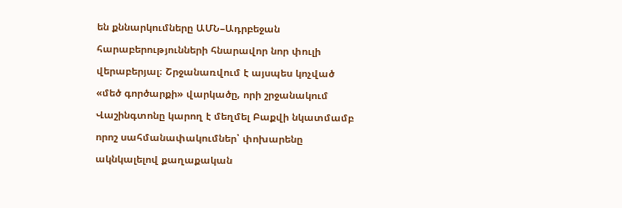են քննարկումները ԱՄՆ–Ադրբեջան հարաբերությունների հնարավոր նոր փուլի վերաբերյալ։ Շրջանառվում է այսպես կոչված «մեծ գործարքի» վարկածը, որի շրջանակում Վաշինգտոնը կարող է մեղմել Բաքվի նկատմամբ որոշ սահմանափակումներ՝ փոխարենը ակնկալելով քաղաքական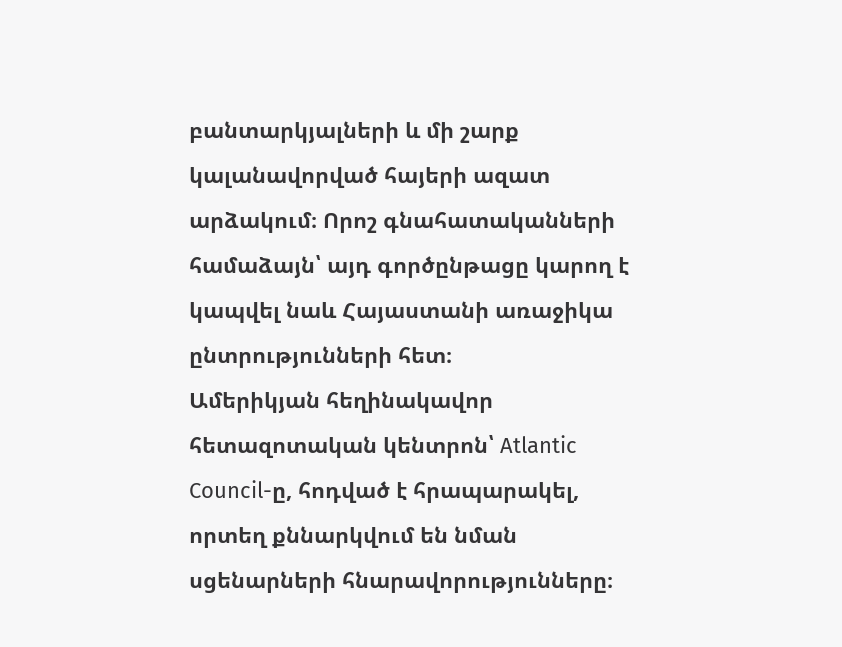բանտարկյալների և մի շարք կալանավորված հայերի ազատ արձակում։ Որոշ գնահատականների համաձայն՝ այդ գործընթացը կարող է կապվել նաև Հայաստանի առաջիկա ընտրությունների հետ։
Ամերիկյան հեղինակավոր հետազոտական կենտրոն՝ Atlantic Council-ը, հոդված է հրապարակել, որտեղ քննարկվում են նման սցենարների հնարավորությունները։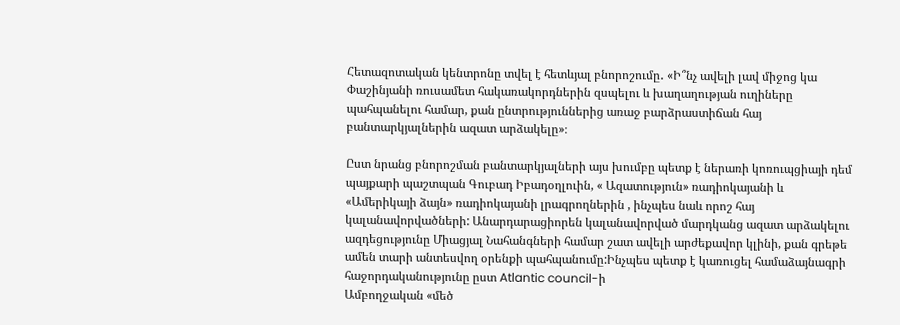Հետազոտական կենտրոնը տվել է հետևյալ բնորոշումը․ «Ի՞նչ ավելի լավ միջոց կա Փաշինյանի ռուսամետ հակառակորդներին զսպելու և խաղաղության ուղիները պահպանելու համար, քան ընտրություններից առաջ բարձրաստիճան հայ բանտարկյալներին ազատ արձակելը»։

Ըստ նրանց բնորոշման բանտարկյալների այս խումբը պետք է ներառի կոռուպցիայի դեմ պայքարի պաշտպան Գուբադ Իբադօղլուին, « Ազատություն» ռադիոկայանի և «Ամերիկայի ձայն» ռադիոկայանի լրագրողներին , ինչպես նաև որոշ հայ կալանավորվածների: Անարդարացիորեն կալանավորված մարդկանց ազատ արձակելու ազդեցությունը Միացյալ Նահանգների համար շատ ավելի արժեքավոր կլինի, քան գրեթե ամեն տարի անտեսվող օրենքի պահպանումը:Ինչպես պետք է կառուցել համաձայնագրի հաջորդականությունը ըստ Atlantic council-ի
Ամբողջական «մեծ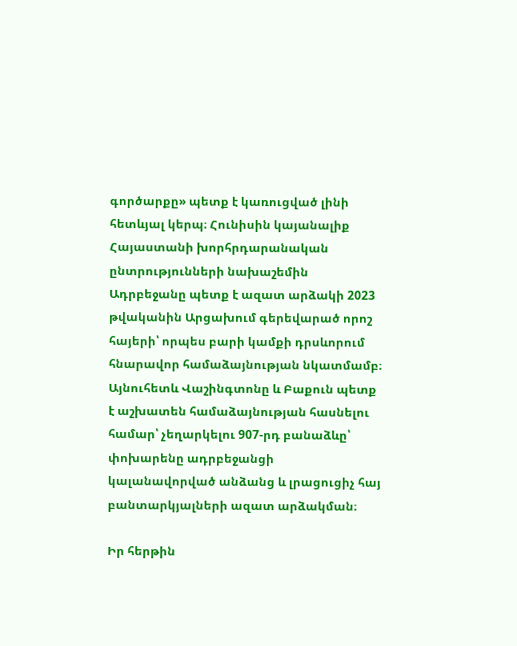գործարքը» պետք է կառուցված լինի հետևյալ կերպ։ Հունիսին կայանալիք Հայաստանի խորհրդարանական ընտրությունների նախաշեմին Ադրբեջանը պետք է ազատ արձակի 2023 թվականին Արցախում գերեվարած որոշ հայերի՝ որպես բարի կամքի դրսևորում հնարավոր համաձայնության նկատմամբ։ Այնուհետև Վաշինգտոնը և Բաքուն պետք է աշխատեն համաձայնության հասնելու համար՝ չեղարկելու 907-րդ բանաձևը՝ փոխարենը ադրբեջանցի կալանավորված անձանց և լրացուցիչ հայ բանտարկյալների ազատ արձակման։

Իր հերթին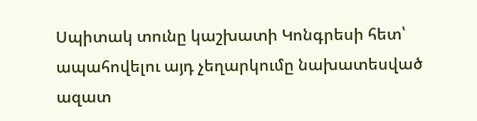Սպիտակ տունը կաշխատի Կոնգրեսի հետ՝ ապահովելու այդ չեղարկումը նախատեսված ազատ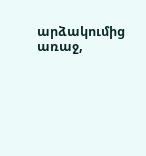արձակումից առաջ,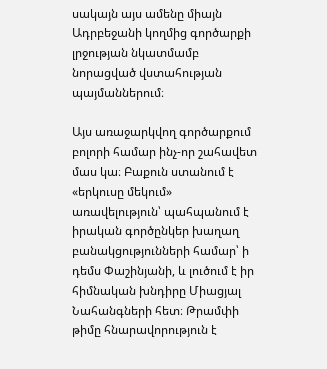սակայն այս ամենը միայն Ադրբեջանի կողմից գործարքի լրջության նկատմամբ նորացված վստահության պայմաններում։

Այս առաջարկվող գործարքում բոլորի համար ինչ-որ շահավետ մաս կա։ Բաքուն ստանում է «երկուսը մեկում» առավելություն՝ պահպանում է իրական գործընկեր խաղաղ բանակցությունների համար՝ ի դեմս Փաշինյանի, և լուծում է իր հիմնական խնդիրը Միացյալ Նահանգների հետ։ Թրամփի թիմը հնարավորություն է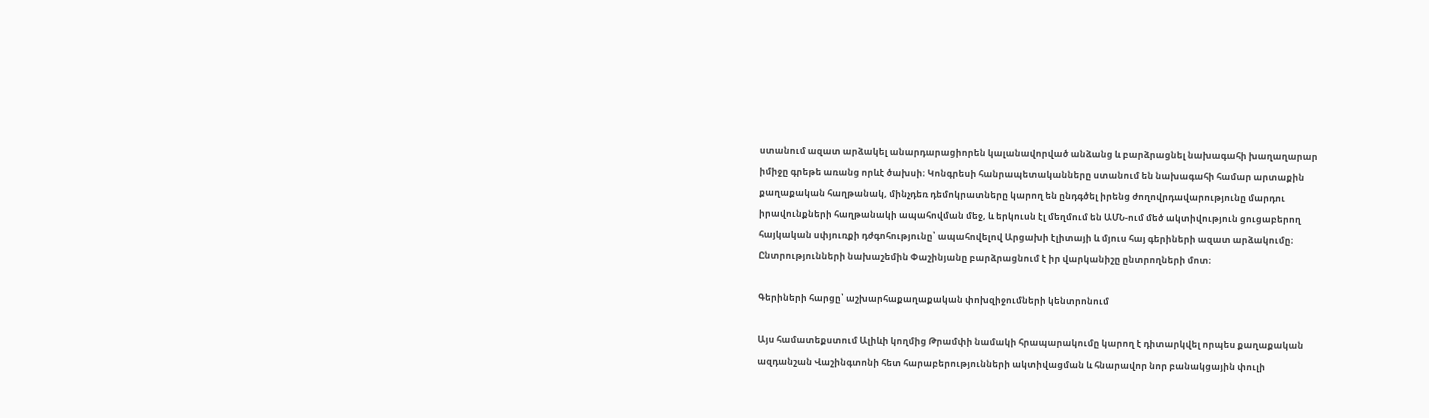ստանում ազատ արձակել անարդարացիորեն կալանավորված անձանց և բարձրացնել նախագահի խաղաղարար իմիջը գրեթե առանց որևէ ծախսի։ Կոնգրեսի հանրապետականները ստանում են նախագահի համար արտաքին քաղաքական հաղթանակ, մինչդեռ դեմոկրատները կարող են ընդգծել իրենց ժողովրդավարությունը մարդու իրավունքների հաղթանակի ապահովման մեջ, և երկուսն էլ մեղմում են ԱՄՆ-ում մեծ ակտիվություն ցուցաբերող հայկական սփյուռքի դժգոհությունը՝ ապահովելով Արցախի էլիտայի և մյուս հայ գերիների ազատ արձակումը։ Ընտրությունների նախաշեմին Փաշինյանը բարձրացնում է իր վարկանիշը ընտրողների մոտ։

Գերիների հարցը՝ աշխարհաքաղաքական փոխզիջումների կենտրոնում

Այս համատեքստում Ալիևի կողմից Թրամփի նամակի հրապարակումը կարող է դիտարկվել որպես քաղաքական ազդանշան Վաշինգտոնի հետ հարաբերությունների ակտիվացման և հնարավոր նոր բանակցային փուլի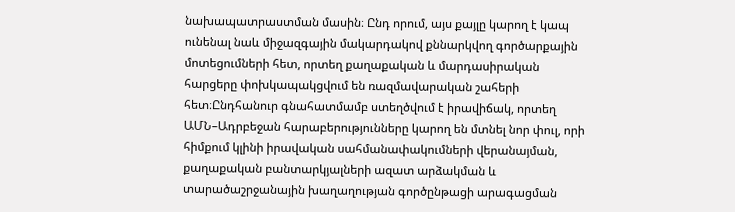նախապատրաստման մասին։ Ընդ որում, այս քայլը կարող է կապ ունենալ նաև միջազգային մակարդակով քննարկվող գործարքային մոտեցումների հետ, որտեղ քաղաքական և մարդասիրական հարցերը փոխկապակցվում են ռազմավարական շահերի հետ։Ընդհանուր գնահատմամբ ստեղծվում է իրավիճակ, որտեղ ԱՄՆ–Ադրբեջան հարաբերությունները կարող են մտնել նոր փուլ, որի հիմքում կլինի իրավական սահմանափակումների վերանայման, քաղաքական բանտարկյալների ազատ արձակման և տարածաշրջանային խաղաղության գործընթացի արագացման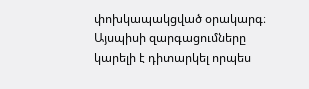փոխկապակցված օրակարգ։ Այսպիսի զարգացումները կարելի է դիտարկել որպես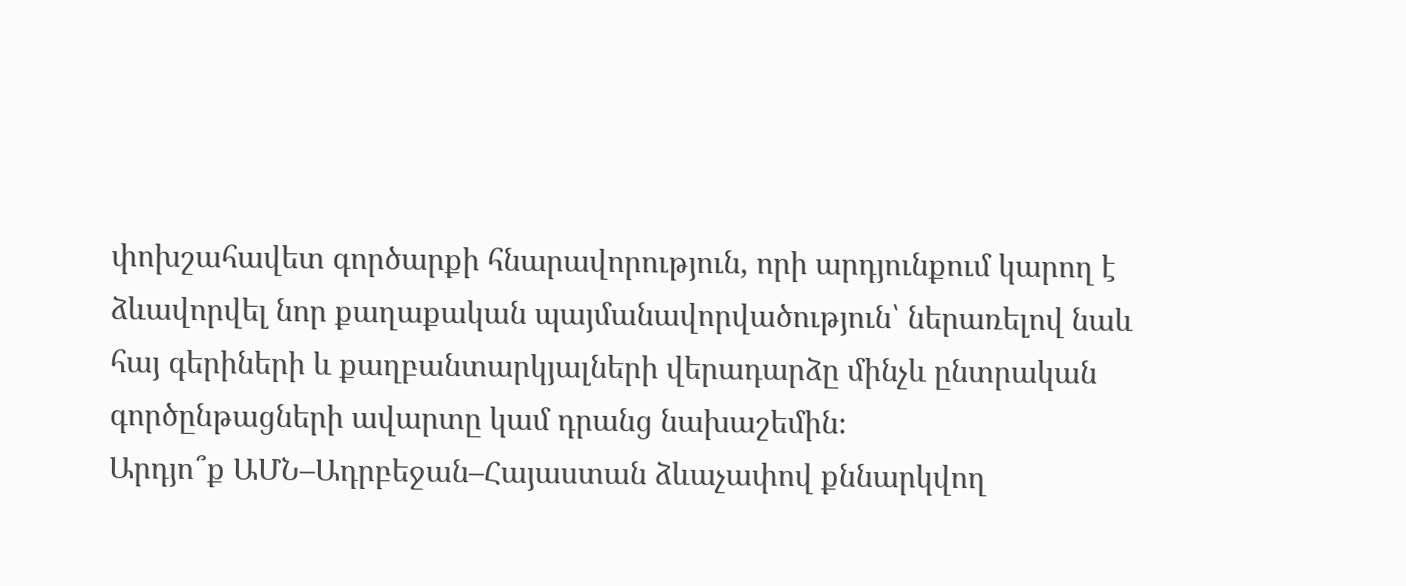փոխշահավետ գործարքի հնարավորություն, որի արդյունքում կարող է ձևավորվել նոր քաղաքական պայմանավորվածություն՝ ներառելով նաև հայ գերիների և քաղբանտարկյալների վերադարձը մինչև ընտրական գործընթացների ավարտը կամ դրանց նախաշեմին։
Արդյո՞ք ԱՄՆ–Ադրբեջան–Հայաստան ձևաչափով քննարկվող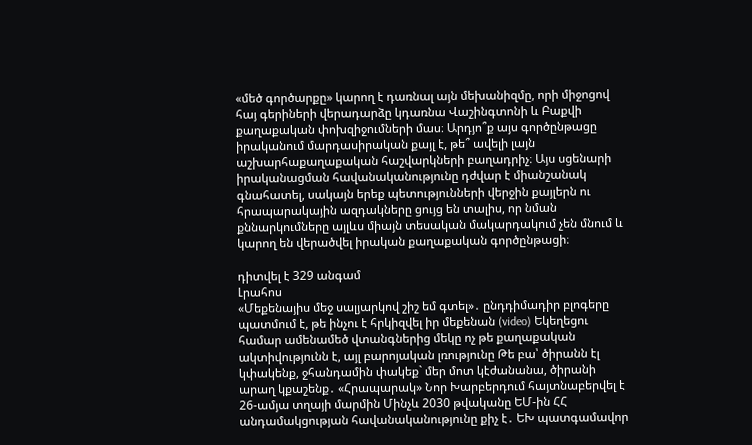«մեծ գործարքը» կարող է դառնալ այն մեխանիզմը, որի միջոցով հայ գերիների վերադարձը կդառնա Վաշինգտոնի և Բաքվի քաղաքական փոխզիջումների մաս։ Արդյո՞ք այս գործընթացը իրականում մարդասիրական քայլ է, թե՞ ավելի լայն աշխարհաքաղաքական հաշվարկների բաղադրիչ։ Այս սցենարի իրականացման հավանականությունը դժվար է միանշանակ գնահատել, սակայն երեք պետությունների վերջին քայլերն ու հրապարակային ազդակները ցույց են տալիս, որ նման քննարկումները այլևս միայն տեսական մակարդակում չեն մնում և կարող են վերածվել իրական քաղաքական գործընթացի։

դիտվել է 329 անգամ
Լրահոս
«Մեքենայիս մեջ սալյարկով շիշ եմ գտել»․ ընդդիմադիր բլոգերը պատմում է, թե ինչու է հրկիզվել իր մեքենան (video) Եկեղեցու համար ամենամեծ վտանգներից մեկը ոչ թե քաղաքական ակտիվությունն է, այլ բարոյական լռությունը Թե բա՝ ծիրանն էլ կփակենք, ջհանդամին փակեք` մեր մոտ կէժանանա, ծիրանի արաղ կքաշենք․ «Հրապարակ» Նոր Խարբերդում հայտնաբերվել է 26-ամյա տղայի մարմին Մինչև 2030 թվականը ԵՄ-ին ՀՀ անդամակցության հավանականությունը քիչ է․ ԵԽ պատգամավոր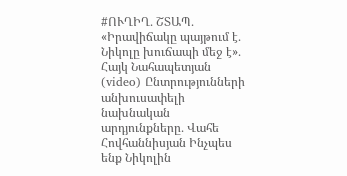#ՈՒՂԻՂ․ ՇՏԱՊ․ «Իրավիճակը պայթում է․ Նիկոլը խուճապի մեջ է»․ Հայկ Նահապետյան (video) Ընտրությունների անխուսափելի նախնական արդյունքները․ Վահե Հովհաննիսյան Ինչպես ենք Նիկոլին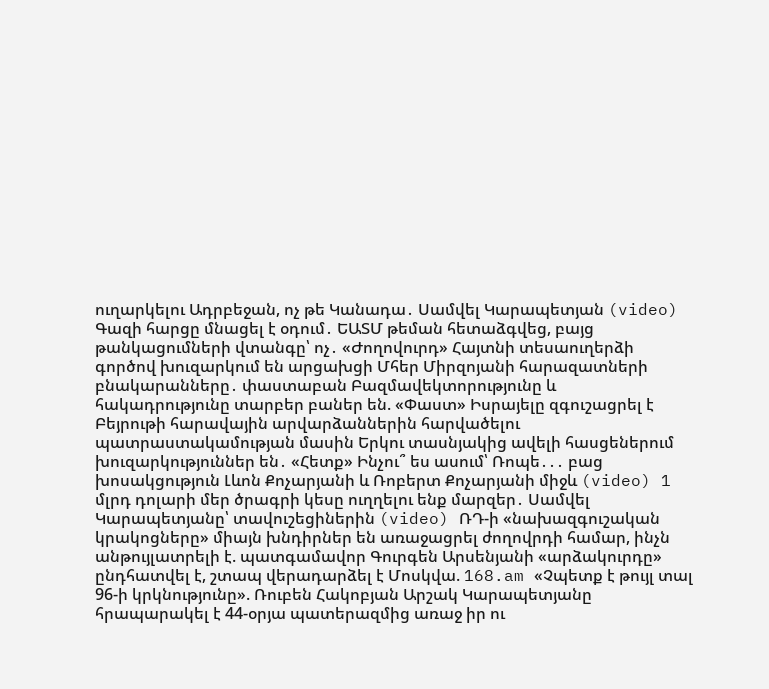ուղարկելու Ադրբեջան, ոչ թե Կանադա․ Սամվել Կարապետյան (video) Գազի հարցը մնացել է օդում․ ԵԱՏՄ թեման հետաձգվեց, բայց թանկացումների վտանգը՝ ոչ․ «Ժողովուրդ» Հայտնի տեսաուղերձի գործով խուզարկում են արցախցի Մհեր Միրզոյանի հարազատների բնակարանները․ փաստաբան Բազմավեկտորությունը և հակադրությունը տարբեր բաներ են. «Փաստ» Իսրայելը զգուշացրել է Բեյրութի հարավային արվարձաններին հարվածելու պատրաստակամության մասին Երկու տասնյակից ավելի հասցեներում խուզարկություններ են․ «Հետք» Ինչու՞ ես ասում՝ Ռոպե․․․ բաց խոսակցություն Լևոն Քոչարյանի և Ռոբերտ Քոչարյանի միջև (video) 1 մլրդ դոլարի մեր ծրագրի կեսը ուղղելու ենք մարզեր․ Սամվել Կարապետյանը՝ տավուշեցիներին (video) ՌԴ-ի «նախազգուշական կրակոցները» միայն խնդիրներ են առաջացրել ժողովրդի համար, ինչն անթույլատրելի է. պատգամավոր Գուրգեն Արսենյանի «արձակուրդը» ընդհատվել է, շտապ վերադարձել է Մոսկվա. 168.am «Չպետք է թույլ տալ 96-ի կրկնությունը». Ռուբեն Հակոբյան Արշակ Կարապետյանը հրապարակել է 44-օրյա պատերազմից առաջ իր ու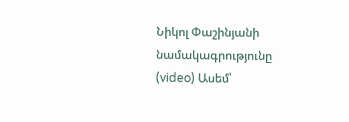Նիկոլ Փաշինյանի նամակագրությունը (video) Ասեմ՝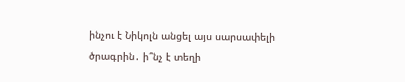ինչու է Նիկոլն անցել այս սարսափելի ծրագրին․ ի՞նչ է տեղի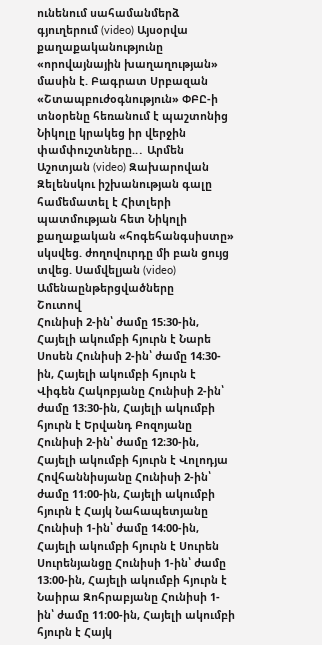ունենում սահամանմերձ գյուղերում (video) Այսօրվա քաղաքականությունը «որովայնային խաղաղության» մասին է. Բագրատ Սրբազան «Շտապբուժօգնություն» ՓԲԸ-ի տնօրենը հեռանում է պաշտոնից Նիկոլը կրակեց իր վերջին փամփուշտները..․ Արմեն Աշոտյան (video) Զախարովան Զելենսկու իշխանության գալը համեմատել է Հիտլերի պատմության հետ Նիկոլի քաղաքական «հոգեհանգսիստը» սկսվեց. ժողովուրդը մի բան ցույց տվեց. Սամվելյան (video)
Ամենաընթերցվածները
Շուտով
Հունիսի 2-ին՝ ժամը 15։30-ին, Հայելի ակումբի հյուրն է Նարե Սոսեն Հունիսի 2-ին՝ ժամը 14։30-ին, Հայելի ակումբի հյուրն է Վիգեն Հակոբյանը Հունիսի 2-ին՝ ժամը 13։30-ին, Հայելի ակումբի հյուրն է Երվանդ Բոզոյանը Հունիսի 2-ին՝ ժամը 12։30-ին, Հայելի ակումբի հյուրն է Վոլոդյա Հովհաննիսյանը Հունիսի 2-ին՝ ժամը 11։00-ին, Հայելի ակումբի հյուրն է Հայկ Նահապետյանը Հունիսի 1-ին՝ ժամը 14։00-ին, Հայելի ակումբի հյուրն է Սուրեն Սուրենյանցը Հունիսի 1-ին՝ ժամը 13։00-ին, Հայելի ակումբի հյուրն է Նաիրա Զոհրաբյանը Հունիսի 1-ին՝ ժամը 11։00-ին, Հայելի ակումբի հյուրն է Հայկ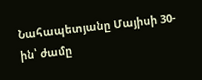Նահապետյանը Մայիսի 30-ին՝ ժամը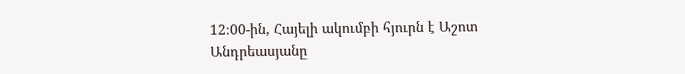12։00-ին, Հայելի ակումբի հյուրն է Աշոտ Անդրեասյանը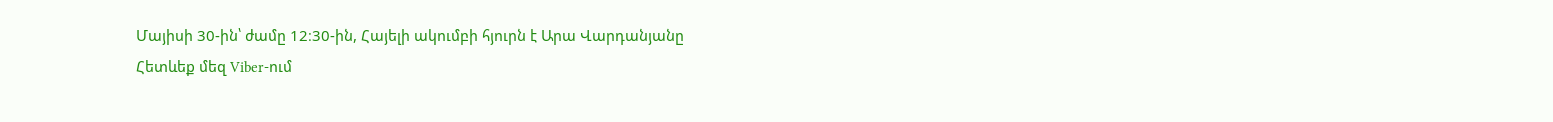Մայիսի 30-ին՝ ժամը 12։30-ին, Հայելի ակումբի հյուրն է Արա Վարդանյանը
Հետևեք մեզ Viber-ում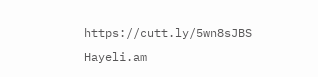https://cutt.ly/5wn8sJBS
Hayeli.am